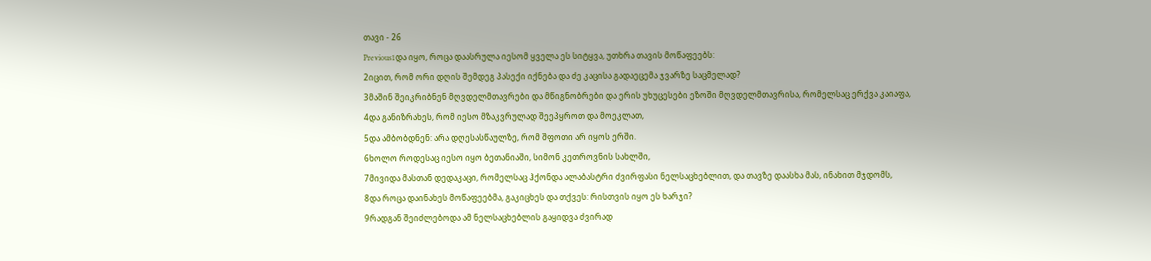თავი - 26
Previous1და იყო, როცა დაასრულა იესომ ყველა ეს სიტყვა, უთხრა თავის მოწაფეებს:
2იცით, რომ ორი დღის შემდეგ პასექი იქნება და ძე კაცისა გადაეცემა ჯვარზე საცმელად?
3მაშინ შეიკრიბნენ მღვდელმთავრები და მწიგნობრები და ერის უხუცესები ეზოში მღვდელმთავრისა, რომელსაც ერქვა კაიაფა,
4და განიზრახეს, რომ იესო მზაკვრულად შეეპყროთ და მოეკლათ,
5და ამბობდნენ: არა დღესასწაულზე, რომ შფოთი არ იყოს ერში.
6ხოლო როდესაც იესო იყო ბეთანიაში, სიმონ კეთროვნის სახლში,
7მივიდა მასთან დედაკაცი, რომელსაც ჰქონდა ალაბასტრი ძვირფასი ნელსაცხებლით, და თავზე დაასხა მას, ინახით მჯდომს,
8და როცა დაინახეს მოწაფეებმა, გაკიცხეს და თქვეს: რისთვის იყო ეს ხარჯი?
9რადგან შეიძლებოდა ამ ნელსაცხებლის გაყიდვა ძვირად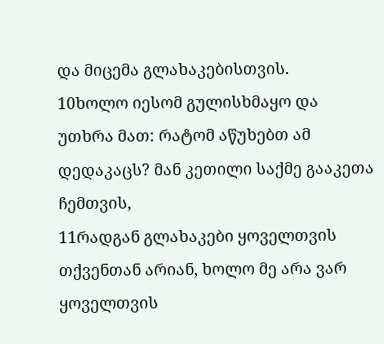და მიცემა გლახაკებისთვის.
10ხოლო იესომ გულისხმაყო და უთხრა მათ: რატომ აწუხებთ ამ დედაკაცს? მან კეთილი საქმე გააკეთა ჩემთვის,
11რადგან გლახაკები ყოველთვის თქვენთან არიან, ხოლო მე არა ვარ ყოველთვის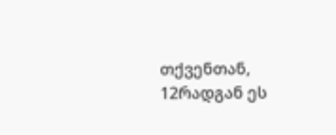თქვენთან,
12რადგან ეს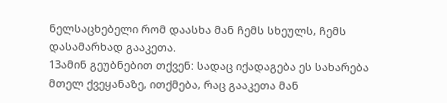ნელსაცხებელი რომ დაასხა მან ჩემს სხეულს, ჩემს დასამარხად გააკეთა.
13ამინ გეუბნებით თქვენ: სადაც იქადაგება ეს სახარება მთელ ქვეყანაზე, ითქმება, რაც გააკეთა მან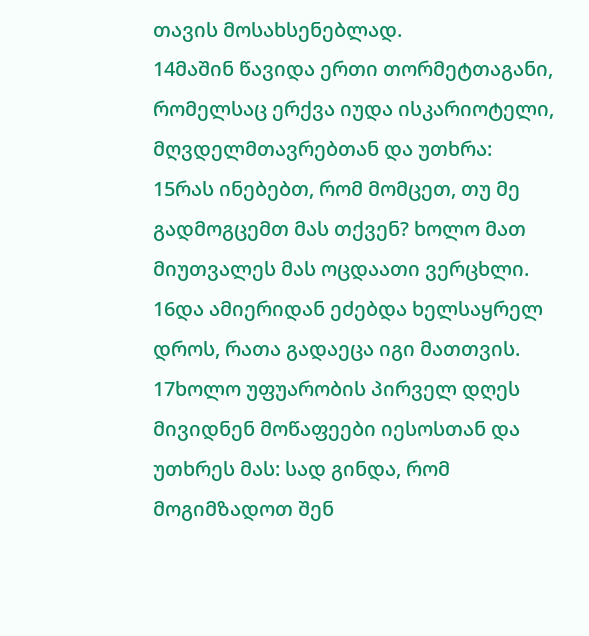თავის მოსახსენებლად.
14მაშინ წავიდა ერთი თორმეტთაგანი, რომელსაც ერქვა იუდა ისკარიოტელი, მღვდელმთავრებთან და უთხრა:
15რას ინებებთ, რომ მომცეთ, თუ მე გადმოგცემთ მას თქვენ? ხოლო მათ მიუთვალეს მას ოცდაათი ვერცხლი.
16და ამიერიდან ეძებდა ხელსაყრელ დროს, რათა გადაეცა იგი მათთვის.
17ხოლო უფუარობის პირველ დღეს მივიდნენ მოწაფეები იესოსთან და უთხრეს მას: სად გინდა, რომ მოგიმზადოთ შენ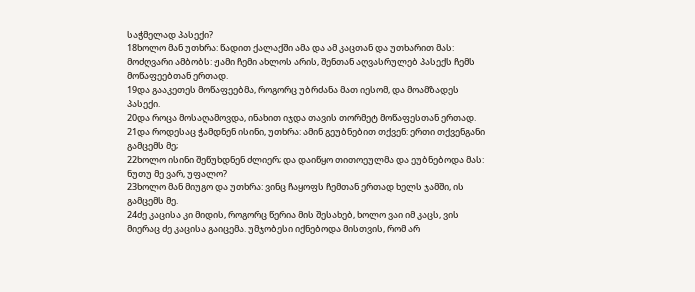საჭმელად პასექი?
18ხოლო მან უთხრა: წადით ქალაქში ამა და ამ კაცთან და უთხარით მას: მოძღვარი ამბობს: ჟამი ჩემი ახლოს არის, შენთან აღვასრულებ პასექს ჩემს მოწაფეებთან ერთად.
19და გააკეთეს მოწაფეებმა, როგორც უბრძანა მათ იესომ, და მოამზადეს პასექი.
20და როცა მოსაღამოვდა, ინახით იჯდა თავის თორმეტ მოწაფესთან ერთად.
21და როდესაც ჭამდნენ ისინი, უთხრა: ამინ გეუბნებით თქვენ: ერთი თქვენგანი გამცემს მე;
22ხოლო ისინი შეწუხდნენ ძლიერ; და დაიწყო თითოეულმა და ეუბნებოდა მას: ნუთუ მე ვარ, უფალო?
23ხოლო მან მიუგო და უთხრა: ვინც ჩაყოფს ჩემთან ერთად ხელს ჯამში, ის გამცემს მე.
24ძე კაცისა კი მიდის, როგორც წერია მის შესახებ, ხოლო ვაი იმ კაცს, ვის მიერაც ძე კაცისა გაიცემა. უმჯობესი იქნებოდა მისთვის, რომ არ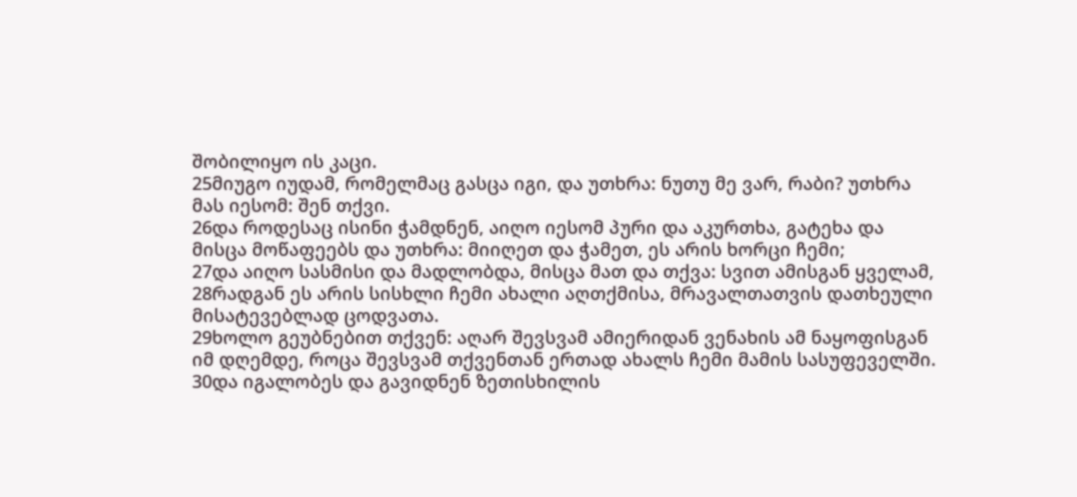შობილიყო ის კაცი.
25მიუგო იუდამ, რომელმაც გასცა იგი, და უთხრა: ნუთუ მე ვარ, რაბი? უთხრა მას იესომ: შენ თქვი.
26და როდესაც ისინი ჭამდნენ, აიღო იესომ პური და აკურთხა, გატეხა და მისცა მოწაფეებს და უთხრა: მიიღეთ და ჭამეთ, ეს არის ხორცი ჩემი;
27და აიღო სასმისი და მადლობდა, მისცა მათ და თქვა: სვით ამისგან ყველამ,
28რადგან ეს არის სისხლი ჩემი ახალი აღთქმისა, მრავალთათვის დათხეული მისატევებლად ცოდვათა.
29ხოლო გეუბნებით თქვენ: აღარ შევსვამ ამიერიდან ვენახის ამ ნაყოფისგან იმ დღემდე, როცა შევსვამ თქვენთან ერთად ახალს ჩემი მამის სასუფეველში.
30და იგალობეს და გავიდნენ ზეთისხილის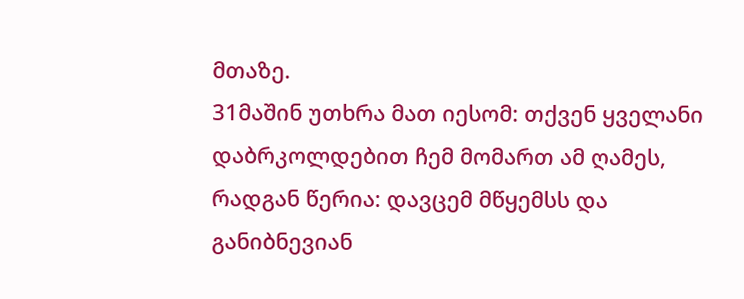მთაზე.
31მაშინ უთხრა მათ იესომ: თქვენ ყველანი დაბრკოლდებით ჩემ მომართ ამ ღამეს, რადგან წერია: დავცემ მწყემსს და განიბნევიან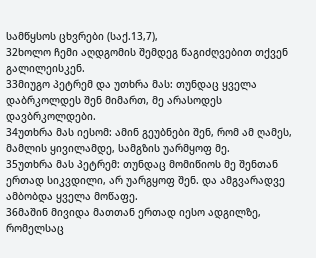სამწყსოს ცხვრები (საქ.13,7),
32ხოლო ჩემი აღდგომის შემდეგ წაგიძღვებით თქვენ გალილეისკენ.
33მიუგო პეტრემ და უთხრა მას: თუნდაც ყველა დაბრკოლდეს შენ მიმართ, მე არასოდეს დავბრკოლდები.
34უთხრა მას იესომ: ამინ გეუბნები შენ, რომ ამ ღამეს, მამლის ყივილამდე, სამგზის უარმყოფ მე.
35უთხრა მას პეტრემ: თუნდაც მომიწიოს მე შენთან ერთად სიკვდილი, არ უარგყოფ შენ. და ამგვარადვე ამბობდა ყველა მოწაფე.
36მაშინ მივიდა მათთან ერთად იესო ადგილზე, რომელსაც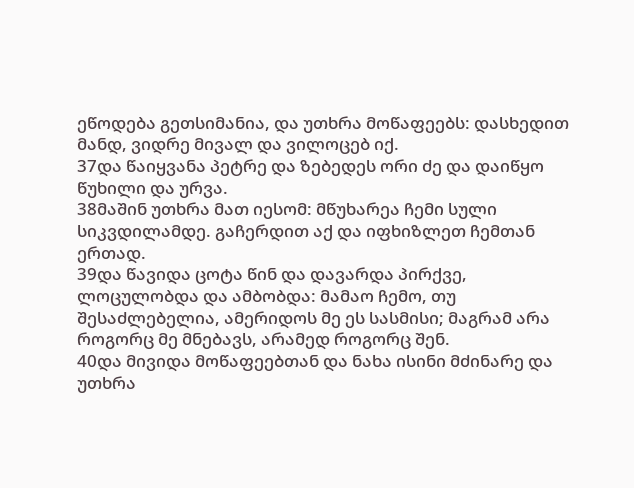ეწოდება გეთსიმანია, და უთხრა მოწაფეებს: დასხედით მანდ, ვიდრე მივალ და ვილოცებ იქ.
37და წაიყვანა პეტრე და ზებედეს ორი ძე და დაიწყო წუხილი და ურვა.
38მაშინ უთხრა მათ იესომ: მწუხარეა ჩემი სული სიკვდილამდე. გაჩერდით აქ და იფხიზლეთ ჩემთან ერთად.
39და წავიდა ცოტა წინ და დავარდა პირქვე, ლოცულობდა და ამბობდა: მამაო ჩემო, თუ შესაძლებელია, ამერიდოს მე ეს სასმისი; მაგრამ არა როგორც მე მნებავს, არამედ როგორც შენ.
40და მივიდა მოწაფეებთან და ნახა ისინი მძინარე და უთხრა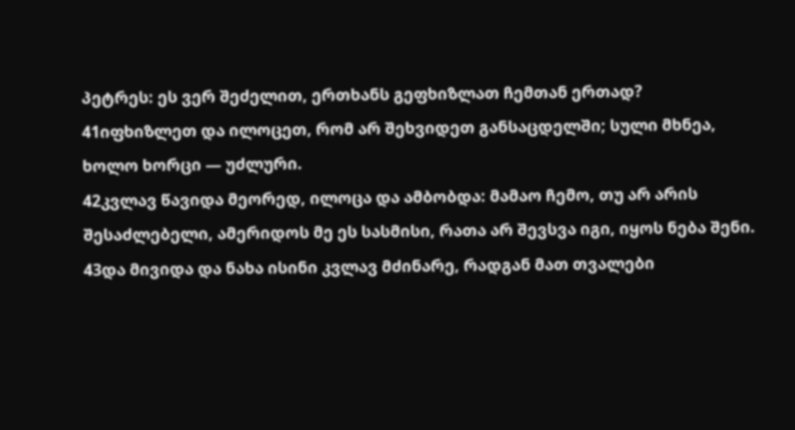პეტრეს: ეს ვერ შეძელით, ერთხანს გეფხიზლათ ჩემთან ერთად?
41იფხიზლეთ და ილოცეთ, რომ არ შეხვიდეთ განსაცდელში; სული მხნეა, ხოლო ხორცი — უძლური.
42კვლავ წავიდა მეორედ, ილოცა და ამბობდა: მამაო ჩემო, თუ არ არის შესაძლებელი, ამერიდოს მე ეს სასმისი, რათა არ შევსვა იგი, იყოს ნება შენი.
43და მივიდა და ნახა ისინი კვლავ მძინარე, რადგან მათ თვალები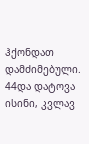ჰქონდათ დამძიმებული.
44და დატოვა ისინი, კვლავ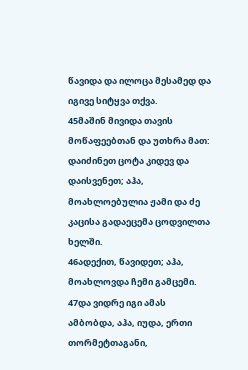წავიდა და ილოცა მესამედ და იგივე სიტყვა თქვა.
45მაშინ მივიდა თავის მოწაფეებთან და უთხრა მათ: დაიძინეთ ცოტა კიდევ და დაისვენეთ; აჰა, მოახლოებულია ჟამი და ძე კაცისა გადაეცემა ცოდვილთა ხელში.
46ადექით, წავიდეთ; აჰა, მოახლოვდა ჩემი გამცემი.
47და ვიდრე იგი ამას ამბობდა, აჰა, იუდა, ერთი თორმეტთაგანი,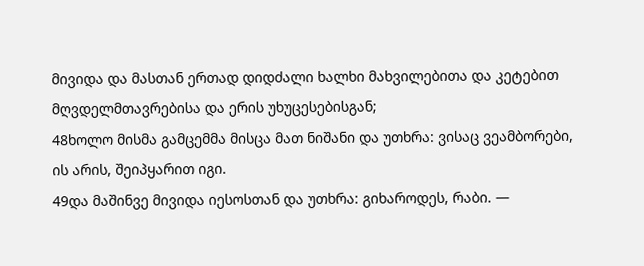მივიდა და მასთან ერთად დიდძალი ხალხი მახვილებითა და კეტებით მღვდელმთავრებისა და ერის უხუცესებისგან;
48ხოლო მისმა გამცემმა მისცა მათ ნიშანი და უთხრა: ვისაც ვეამბორები, ის არის, შეიპყარით იგი.
49და მაშინვე მივიდა იესოსთან და უთხრა: გიხაროდეს, რაბი. —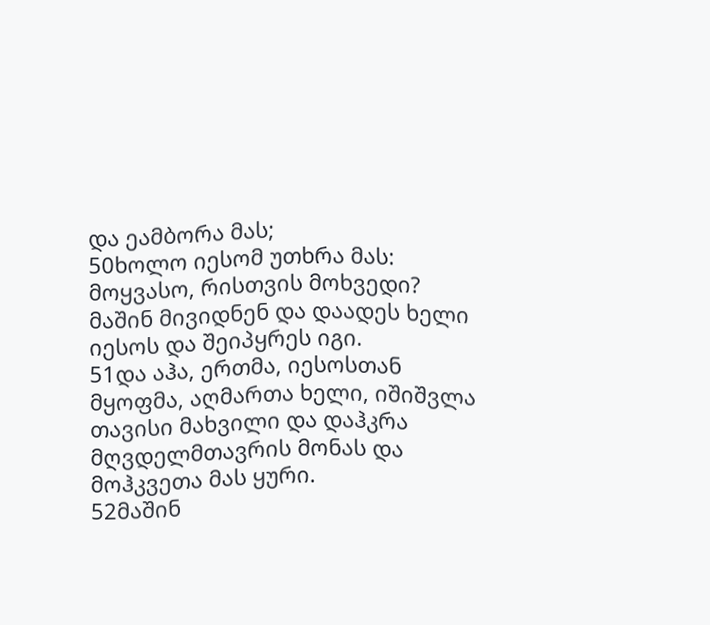და ეამბორა მას;
50ხოლო იესომ უთხრა მას: მოყვასო, რისთვის მოხვედი? მაშინ მივიდნენ და დაადეს ხელი იესოს და შეიპყრეს იგი.
51და აჰა, ერთმა, იესოსთან მყოფმა, აღმართა ხელი, იშიშვლა თავისი მახვილი და დაჰკრა მღვდელმთავრის მონას და მოჰკვეთა მას ყური.
52მაშინ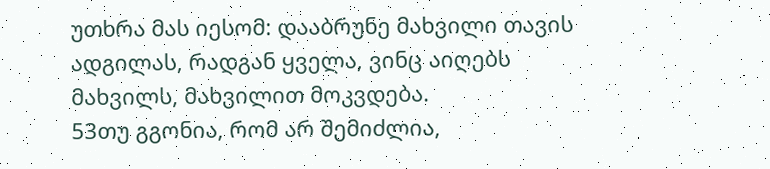უთხრა მას იესომ: დააბრუნე მახვილი თავის ადგილას, რადგან ყველა, ვინც აიღებს მახვილს, მახვილით მოკვდება.
53თუ გგონია, რომ არ შემიძლია,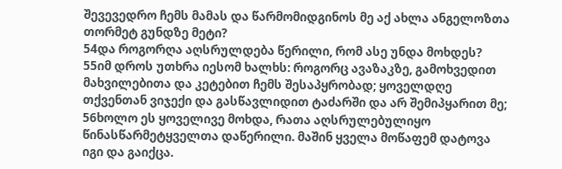შევევედრო ჩემს მამას და წარმომიდგინოს მე აქ ახლა ანგელოზთა თორმეტ გუნდზე მეტი?
54და როგორღა აღსრულდება წერილი, რომ ასე უნდა მოხდეს?
55იმ დროს უთხრა იესომ ხალხს: როგორც ავაზაკზე, გამოხვედით მახვილებითა და კეტებით ჩემს შესაპყრობად; ყოველდღე თქვენთან ვიჯექი და გასწავლიდით ტაძარში და არ შემიპყარით მე;
56ხოლო ეს ყოველივე მოხდა, რათა აღსრულებულიყო წინასწარმეტყველთა დაწერილი. მაშინ ყველა მოწაფემ დატოვა იგი და გაიქცა.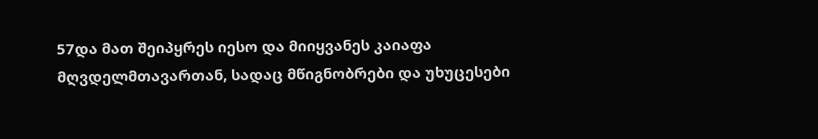57და მათ შეიპყრეს იესო და მიიყვანეს კაიაფა მღვდელმთავართან, სადაც მწიგნობრები და უხუცესები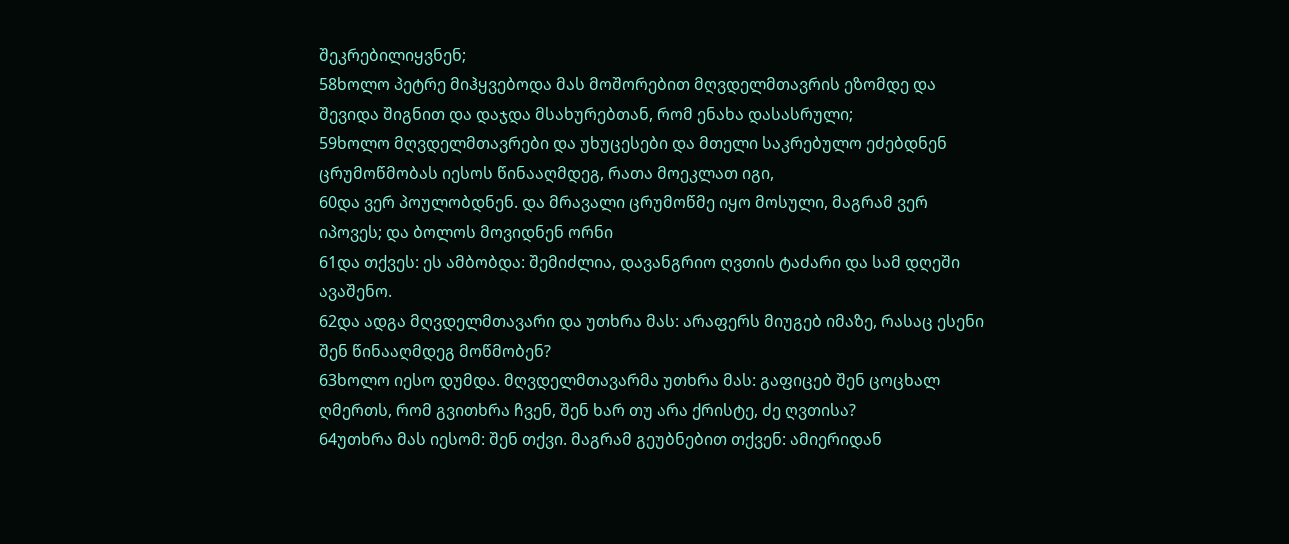შეკრებილიყვნენ;
58ხოლო პეტრე მიჰყვებოდა მას მოშორებით მღვდელმთავრის ეზომდე და შევიდა შიგნით და დაჯდა მსახურებთან, რომ ენახა დასასრული;
59ხოლო მღვდელმთავრები და უხუცესები და მთელი საკრებულო ეძებდნენ ცრუმოწმობას იესოს წინააღმდეგ, რათა მოეკლათ იგი,
60და ვერ პოულობდნენ. და მრავალი ცრუმოწმე იყო მოსული, მაგრამ ვერ იპოვეს; და ბოლოს მოვიდნენ ორნი
61და თქვეს: ეს ამბობდა: შემიძლია, დავანგრიო ღვთის ტაძარი და სამ დღეში ავაშენო.
62და ადგა მღვდელმთავარი და უთხრა მას: არაფერს მიუგებ იმაზე, რასაც ესენი შენ წინააღმდეგ მოწმობენ?
63ხოლო იესო დუმდა. მღვდელმთავარმა უთხრა მას: გაფიცებ შენ ცოცხალ ღმერთს, რომ გვითხრა ჩვენ, შენ ხარ თუ არა ქრისტე, ძე ღვთისა?
64უთხრა მას იესომ: შენ თქვი. მაგრამ გეუბნებით თქვენ: ამიერიდან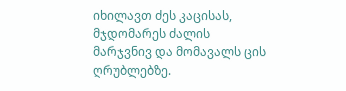იხილავთ ძეს კაცისას, მჯდომარეს ძალის მარჯვნივ და მომავალს ცის ღრუბლებზე.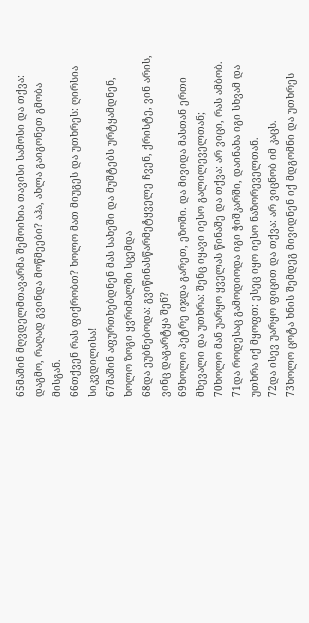65მაშინ მღვდელმთავარმა შემოიხია თავისი სამოსი და თქვა: დაგმო, რაღად გვინდა მოწმეები? აჰა, ახლა გაიგონეთ გმობა მისგან.
66თქვენ რას ფიქრობთ? ხოლო მათ მიუგეს და უთხრეს: ღირსია სიკვდილისა!
67მაშინ აფურთხებდნენ მას სახეში და მუშტებს ურტყამდნენ, ხოლო ზოგი ყვრიმალში სცემდა
68და ეუბნებოდა: გვიწინასწარმეტყველე ჩვენ, ქრისტე, ვინ არის, ვინც დაგარტყა შენ?
69ხოლო პეტრე იჯდა გარეთ, ეზოში. და მივიდა მასთან ერთი მხევალი და უთხრა: შენც იყავი იესო გალილეველთან;
70ხოლო მან უარყო ყველას წინაშე და თქვა: არ ვიცი, რას ამბობ.
71და როდესაც გამოდიოდა იგი ჭიშკარში, დაინახა იგი სხვამ და უთხრა იქ მყოფთ: ესეც იყო იესო ნაზორეველთან.
72და ისევ უარყო ფიცით და თქვა: არ ვიცნობ იმ კაცს.
73ხოლო ცოტა ხნის შემდეგ მივიდნენ იქ მდგომნი და უთხრეს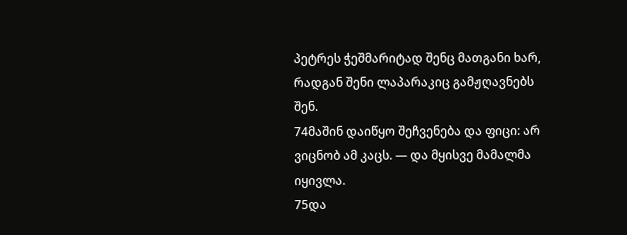პეტრეს ჭეშმარიტად შენც მათგანი ხარ, რადგან შენი ლაპარაკიც გამჟღავნებს შენ.
74მაშინ დაიწყო შეჩვენება და ფიცი: არ ვიცნობ ამ კაცს. — და მყისვე მამალმა იყივლა.
75და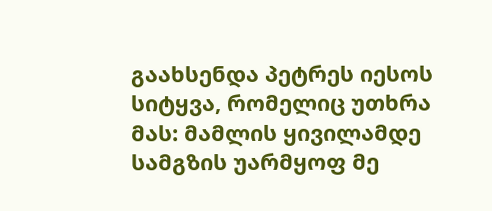გაახსენდა პეტრეს იესოს სიტყვა, რომელიც უთხრა მას: მამლის ყივილამდე სამგზის უარმყოფ მე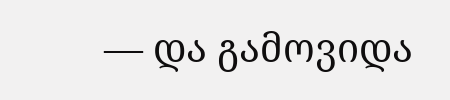— და გამოვიდა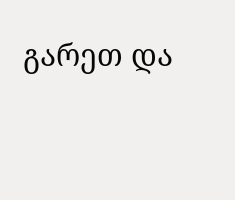გარეთ და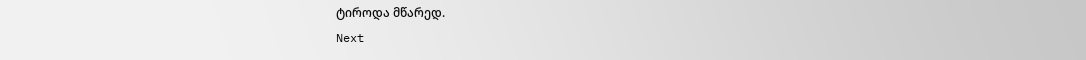ტიროდა მწარედ.
Next